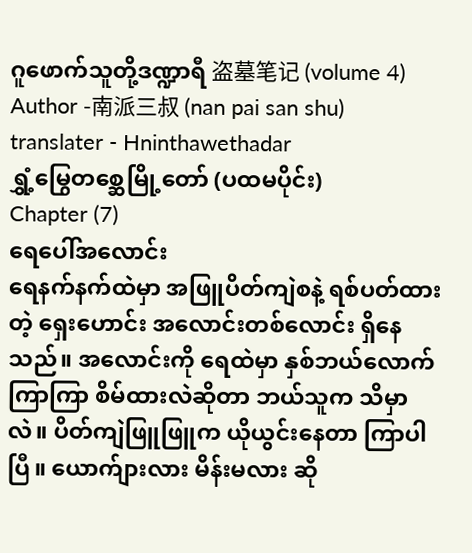ဂူဖောက်သူတို့ဒဏ္ဍာရီ 盗墓笔记 (volume 4)
Author -南派三叔 (nan pai san shu)
translater - Hninthawethadar
ရွှံ့မြွေတစ္ဆေမြို့တော် (ပထမပိုင်း)
Chapter (7)
ရေပေါ်အလောင်း
ရေနက်နက်ထဲမှာ အဖြူပိတ်ကျဲစနဲ့ ရစ်ပတ်ထားတဲ့ ရှေးဟောင်း အလောင်းတစ်လောင်း ရှိနေသည်။ အလောင်းကို ရေထဲမှာ နှစ်ဘယ်လောက်ကြာကြာ စိမ်ထားလဲဆိုတာ ဘယ်သူက သိမှာလဲ။ ပိတ်ကျဲဖြူဖြူက ယိုယွင်းနေတာ ကြာပါပြီ။ ယောက်ျားလား မိန်းမလား ဆို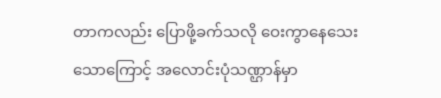တာကလည်း ပြောဖို့ခက်သလို ဝေးကွာနေသေးသောကြောင့် အလောင်းပုံသဏ္ဌာန်မှာ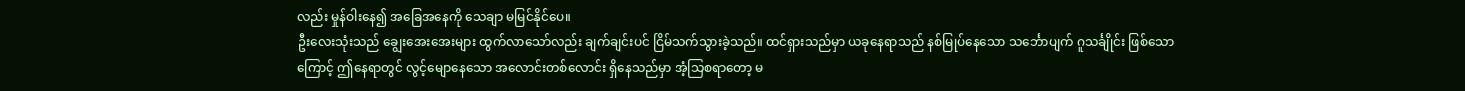လည်း မှုန်ဝါးနေ၍ အခြေအနေကို သေချာ မမြင်နိုင်ပေ။
ဦးလေးသုံးသည် ချွေးအေးအေးများ ထွက်လာသော်လည်း ချက်ချင်းပင် ငြိမ်သက်သွားခဲ့သည်။ ထင်ရှားသည်မှာ ယခုနေရာသည် နစ်မြုပ်နေသော သင်္ဘောပျက် ဂူသင်္ချိုင်း ဖြစ်သောကြောင့် ဤနေရာတွင် လွင့်မျောနေသော အလောင်းတစ်လောင်း ရှိနေသည်မှာ အံ့သြစရာတော့ မ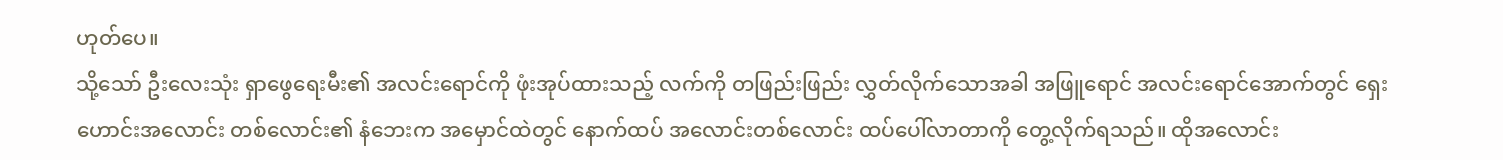ဟုတ်ပေ။
သို့သော် ဦးလေးသုံး ရှာဖွေရေးမီး၏ အလင်းရောင်ကို ဖုံးအုပ်ထားသည့် လက်ကို တဖြည်းဖြည်း လွှတ်လိုက်သောအခါ အဖြူရောင် အလင်းရောင်အောက်တွင် ရှေးဟောင်းအလောင်း တစ်လောင်း၏ နံဘေးက အမှောင်ထဲတွင် နောက်ထပ် အလောင်းတစ်လောင်း ထပ်ပေါ်လာတာကို တွေ့လိုက်ရသည်။ ထိုအလောင်း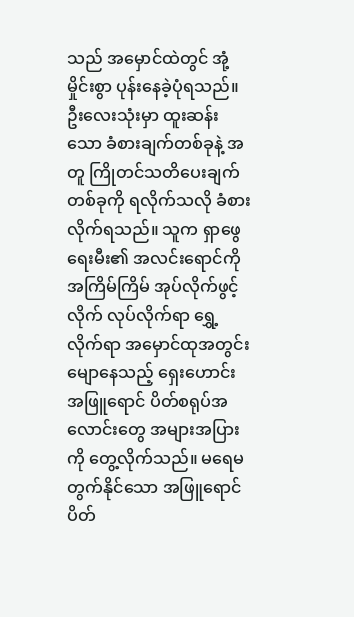သည် အမှောင်ထဲတွင် အုံ့မှိုင်းစွာ ပုန်းနေခဲ့ပုံရသည်။
ဦးလေးသုံးမှာ ထူးဆန်းသော ခံစားချက်တစ်ခုနဲ့ အတူ ကြိုတင်သတိပေးချက် တစ်ခုကို ရလိုက်သလို ခံစားလိုက်ရသည်။ သူက ရှာဖွေရေးမီး၏ အလင်းရောင်ကို အကြိမ်ကြိမ် အုပ်လိုက်ဖွင့်လိုက် လုပ်လိုက်ရာ ရွှေ့လိုက်ရာ အမှောင်ထုအတွင်း မျောနေသည့် ရှေးဟောင်း အဖြူရောင် ပိတ်စရုပ်အလောင်းတွေ အများအပြားကို တွေ့လိုက်သည်။ မရေမတွက်နိုင်သော အဖြူရောင်ပိတ်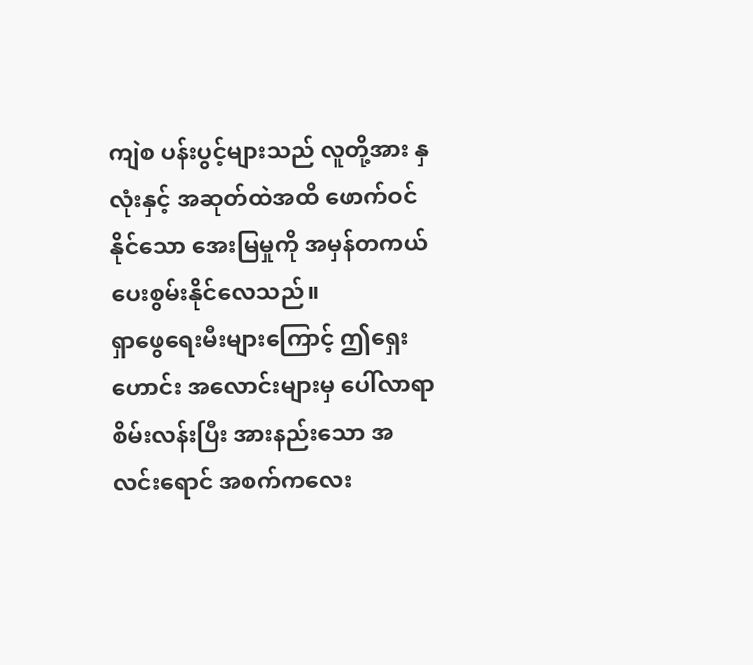ကျဲစ ပန်းပွင့်များသည် လူတို့အား နှလုံးနှင့် အဆုတ်ထဲအထိ ဖောက်ဝင်နိုင်သော အေးမြမှုကို အမှန်တကယ် ပေးစွမ်းနိုင်လေသည်။
ရှာဖွေရေးမီးများကြောင့် ဤရှေးဟောင်း အလောင်းများမှ ပေါ်လာရာ စိမ်းလန်းပြီး အားနည်းသော အလင်းရောင် အစက်ကလေး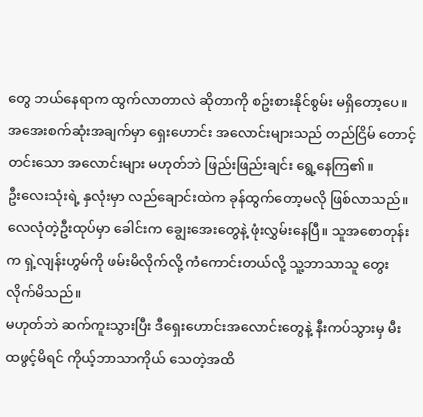တွေ ဘယ်နေရာက ထွက်လာတာလဲ ဆိုတာကို စဥ်းစားနိုင်စွမ်း မရှိတော့ပေ။ အအေးစက်ဆုံးအချက်မှာ ရှေးဟောင်း အလောင်းများသည် တည်ငြိမ် တောင့်တင်းသော အလောင်းများ မဟုတ်ဘဲ ဖြည်းဖြည်းချင်း ရွေ့နေကြ၏။
ဦးလေးသုံးရဲ့ နှလုံးမှာ လည်ချောင်းထဲက ခုန်ထွက်တော့မလို ဖြစ်လာသည်။ လေလုံတဲ့ဦးထုပ်မှာ ခေါင်းက ချွေးအေးတွေနဲ့ ဖုံးလွှမ်းနေပြီ။ သူအစောတုန်းက ရှဲ့လျန်းဟွမ်ကို ဖမ်းမိလိုက်လို့ ကံကောင်းတယ်လို့ သူ့ဘာသာသူ တွေးလိုက်မိသည်။
မဟုတ်ဘဲ ဆက်ကူးသွားပြီး ဒီရှေးဟောင်းအလောင်းတွေနဲ့ နီးကပ်သွားမှ မီးထဖွင့်မိရင် ကိုယ့်ဘာသာကိုယ် သေတဲ့အထိ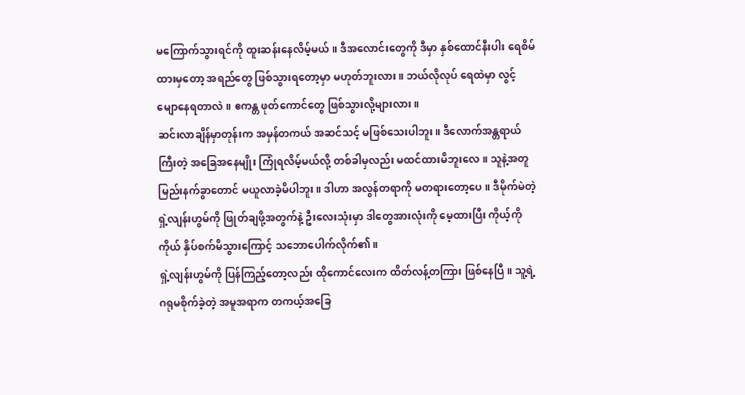မကြောက်သွားရင်ကို ထူးဆန်းနေလိမ့်မယ်။ ဒီအလောင်းတွေကို ဒီမှာ နှစ်ထောင်နီးပါး ရေစိမ်ထားမှတော့ အရည်တွေ ဖြစ်သွားရတော့မှာ မဟုတ်ဘူးလား။ ဘယ်လိုလုပ် ရေထဲမှာ လွင့်မျောနေရတာလဲ။ ဧကန္တ ဖုတ်ကောင်တွေ ဖြစ်သွားလို့များလား။
ဆင်းလာချိန်မှာတုန်းက အမှန်တကယ် အဆင်သင့် မဖြစ်သေးပါဘူး။ ဒီလောက်အန္တရာယ်ကြီးတဲ့ အခြေအနေမျိုး ကြုံရလိမ့်မယ်လို့ တစ်ခါမှလည်း မထင်ထားမိဘူးလေ။ သူနဲ့အတူ မြည်းနက်ခွာတောင် မယူလာခဲ့မိပါဘူး။ ဒါဟာ အလွန်တရာကို မတရားတော့ပေ။ ဒီမိုက်မဲတဲ့ ရှဲ့လျန်းဟွမ်ကို ဖြုတ်ချဖို့အတွက်နဲ့ ဦးလေးသုံးမှာ ဒါတွေအားလုံးကို မေ့ထားပြီး ကိုယ့်ကိုကိုယ် နှိပ်စက်မိသွားကြောင့် သဘောပေါက်လိုက်၏။
ရှဲ့လျန်းဟွမ်ကို ပြန်ကြည့်တော့လည်း ထိုကောင်လေးက ထိတ်လန့်တကြား ဖြစ်နေပြီ။ သူ့ရဲ့ဂရုမစိုက်ခဲ့တဲ့ အမူအရာက တကယ့်အခြေ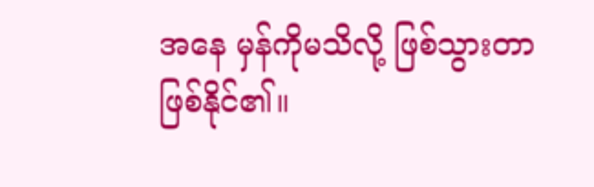အနေ မှန်ကိုမသိလို့ ဖြစ်သွားတာ ဖြစ်နိုင်၏။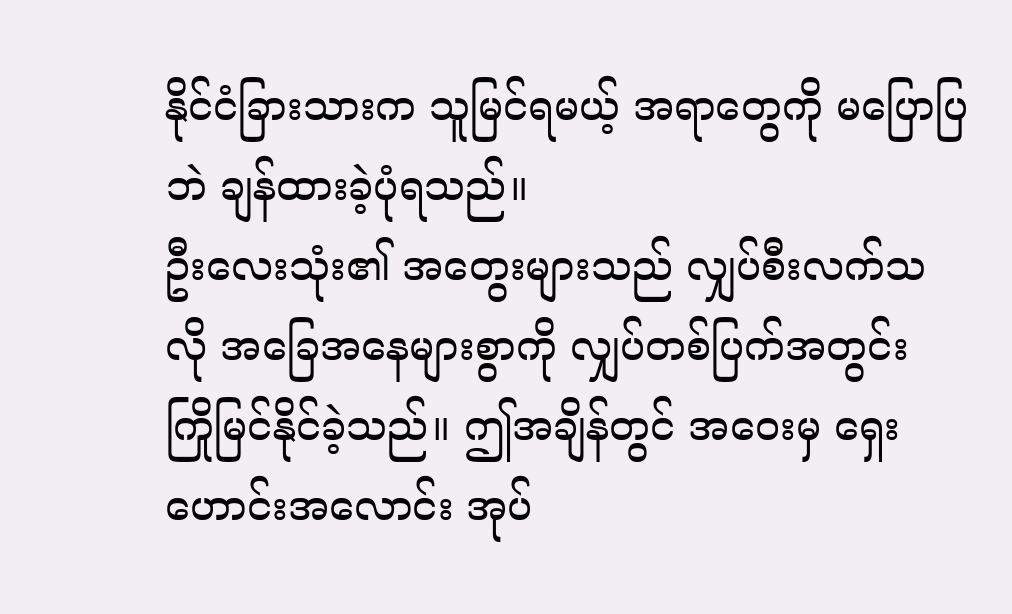နိုင်ငံခြားသားက သူမြင်ရမယ့် အရာတွေကို မပြောပြဘဲ ချန်ထားခဲ့ပုံရသည်။
ဦးလေးသုံး၏ အတွေးများသည် လျှပ်စီးလက်သလို အခြေအနေများစွာကို လျှပ်တစ်ပြက်အတွင်း ကြိုမြင်နိုင်ခဲ့သည်။ ဤအချိန်တွင် အဝေးမှ ရှေးဟောင်းအလောင်း အုပ်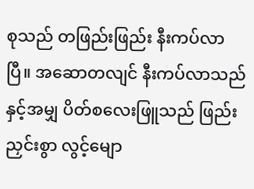စုသည် တဖြည်းဖြည်း နီးကပ်လာပြီ။ အဆောတလျင် နီးကပ်လာသည်နှင့်အမျှ ပိတ်စလေးဖြူသည် ဖြည်းညှင်းစွာ လွင့်မျော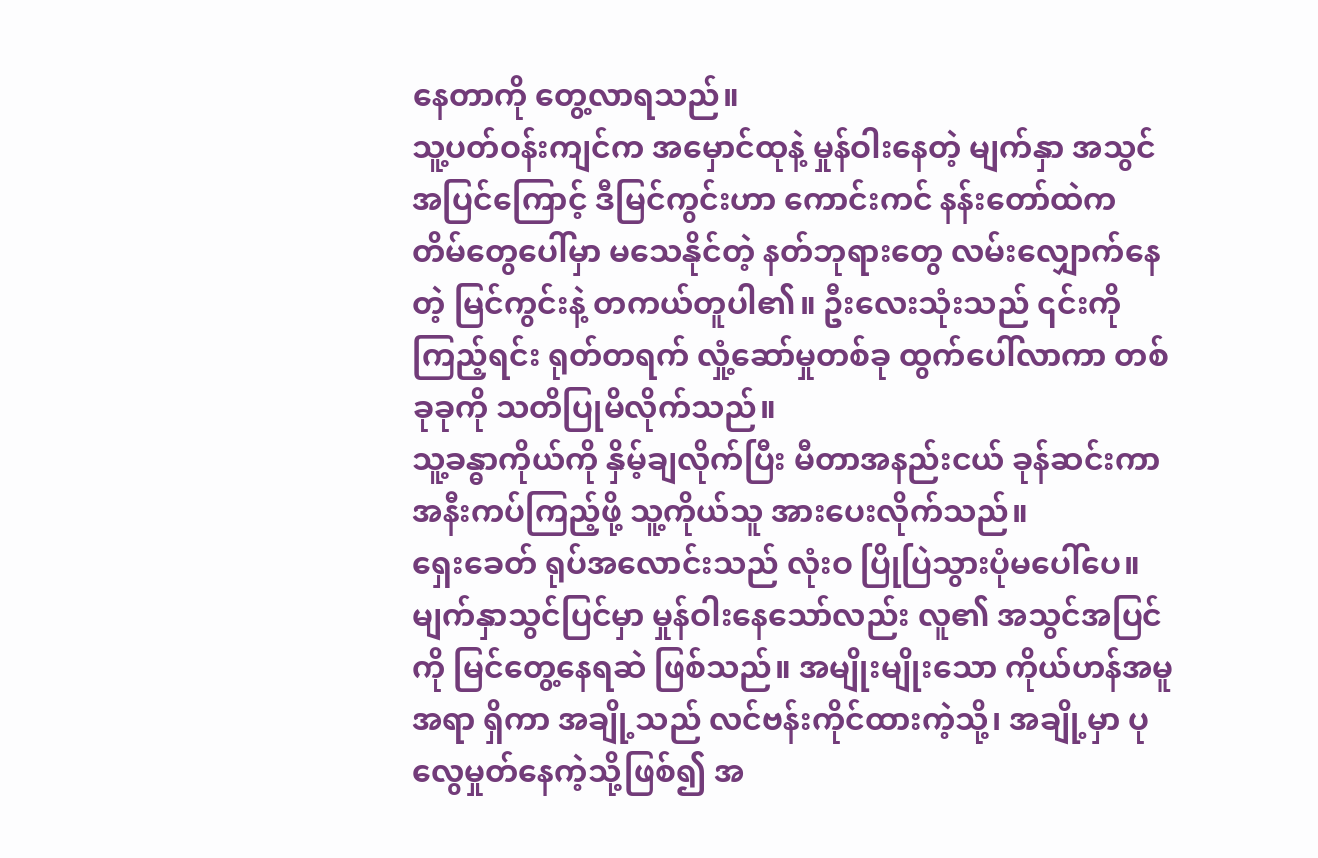နေတာကို တွေ့လာရသည်။
သူ့ပတ်ဝန်းကျင်က အမှောင်ထုနဲ့ မှုန်ဝါးနေတဲ့ မျက်နှာ အသွင်အပြင်ကြောင့် ဒီမြင်ကွင်းဟာ ကောင်းကင် နန်းတော်ထဲက တိမ်တွေပေါ်မှာ မသေနိုင်တဲ့ နတ်ဘုရားတွေ လမ်းလျှောက်နေတဲ့ မြင်ကွင်းနဲ့ တကယ်တူပါ၏။ ဦးလေးသုံးသည် ၎င်းကိုကြည့်ရင်း ရုတ်တရက် လှုံ့ဆော်မှုတစ်ခု ထွက်ပေါ်လာကာ တစ်ခုခုကို သတိပြုမိလိုက်သည်။
သူ့ခန္ဓာကိုယ်ကို နှိမ့်ချလိုက်ပြီး မီတာအနည်းငယ် ခုန်ဆင်းကာ အနီးကပ်ကြည့်ဖို့ သူ့ကိုယ်သူ အားပေးလိုက်သည်။
ရှေးခေတ် ရုပ်အလောင်းသည် လုံးဝ ပြိုပြဲသွားပုံမပေါ်ပေ။ မျက်နှာသွင်ပြင်မှာ မှုန်ဝါးနေသော်လည်း လူ၏ အသွင်အပြင်ကို မြင်တွေ့နေရဆဲ ဖြစ်သည်။ အမျိုးမျိုးသော ကိုယ်ဟန်အမူအရာ ရှိကာ အချို့သည် လင်ဗန်းကိုင်ထားကဲ့သို့၊ အချို့မှာ ပုလွေမှုတ်နေကဲ့သို့ဖြစ်၍ အ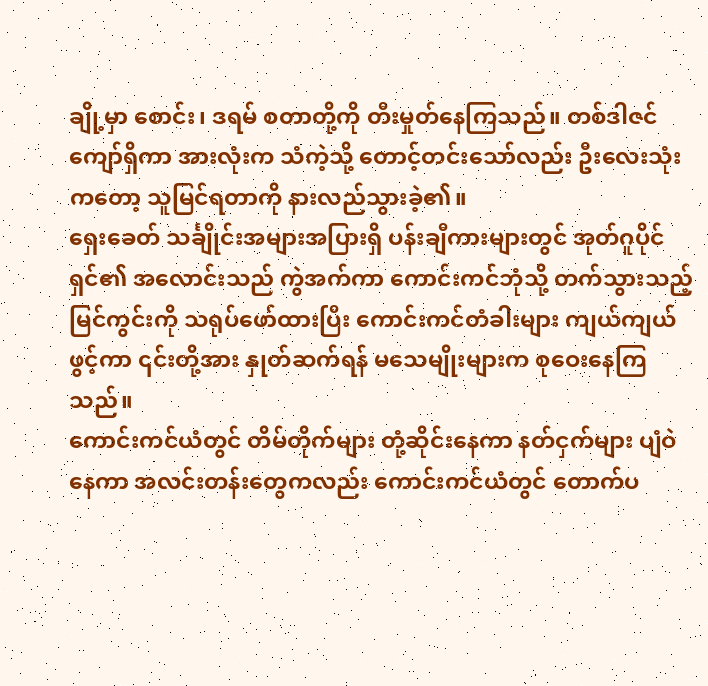ချို့မှာ စောင်း၊ ဒရမ် စတာတို့ကို တီးမှုတ်နေကြသည်။ တစ်ဒါဇင်ကျော်ရှိကာ အားလုံးက သံကဲ့သို့ တောင့်တင်းသော်လည်း ဦးလေးသုံးကတော့ သူမြင်ရတာကို နားလည်သွားခဲ့၏။
ရှေးခေတ် သင်္ချိုင်းအများအပြားရှိ ပန်းချီကားများတွင် အုတ်ဂူပိုင်ရှင်၏ အလောင်းသည် ကွဲအက်ကာ ကောင်းကင်ဘုံသို့ တက်သွားသည့် မြင်ကွင်းကို သရုပ်ဖော်ထားပြီး ကောင်းကင်တံခါးများ ကျယ်ကျယ်ဖွင့်ကာ ၎င်းတို့အား နှုတ်ဆက်ရန် မသေမျိုးများက စုဝေးနေကြသည်။
ကောင်းကင်ယံတွင် တိမ်တိုက်များ တုံ့ဆိုင်းနေကာ နတ်ငှက်များ ပျံဝဲနေကာ အလင်းတန်းတွေကလည်း ကောင်းကင်ယံတွင် တောက်ပ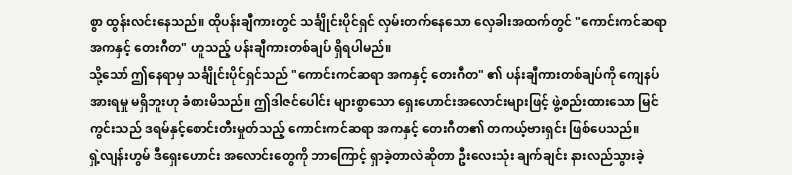စွာ ထွန်းလင်းနေသည်။ ထိုပန်းချီကားတွင် သင်္ချိုင်းပိုင်ရှင် လှမ်းတက်နေသော လှေခါးအထက်တွင် "ကောင်းကင်ဆရာ အကနှင့် တေးဂီတ" ဟူသည့် ပန်းချီကားတစ်ချပ် ရှိရပါမည်။
သို့သော် ဤနေရာမှ သင်္ချိုင်းပိုင်ရှင်သည် "ကောင်းကင်ဆရာ အကနှင့် တေးဂီတ" ၏ ပန်းချီကားတစ်ချပ်ကို ကျေနပ်အားရမှု မရှိဘူးဟု ခံစားမိသည်။ ဤဒါဇင်ပေါင်း များစွာသော ရှေးဟောင်းအလောင်းများဖြင့် ဖွဲ့စည်းထားသော မြင်ကွင်းသည် ဒရမ်နှင့်စောင်းတီးမှုတ်သည့် ကောင်းကင်ဆရာ အကနှင့် တေးဂီတ၏ တကယ့်ဗားရှင်း ဖြစ်ပေသည်။
ရှဲ့လျန်းဟွမ် ဒီရှေးဟောင်း အလောင်းတွေကို ဘာကြောင့် ရှာခဲ့တာလဲဆိုတာ ဦးလေးသုံး ချက်ချင်း နားလည်သွားခဲ့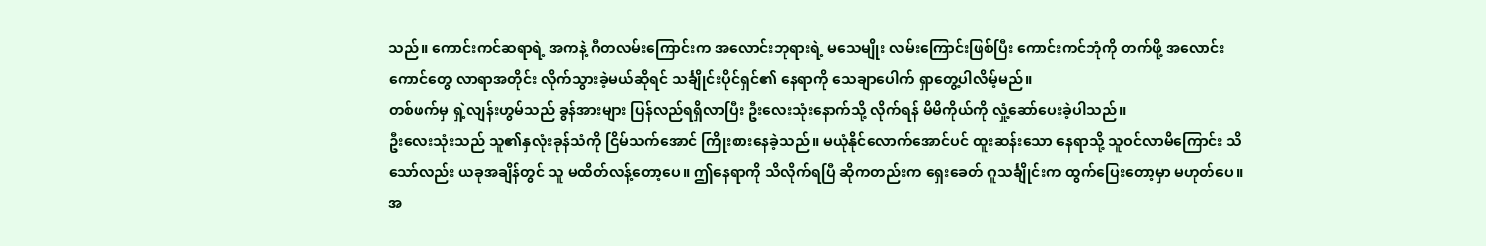သည်။ ကောင်းကင်ဆရာရဲ့ အကနဲ့ ဂီတလမ်းကြောင်းက အလောင်းဘုရားရဲ့ မသေမျိုး လမ်းကြောင်းဖြစ်ပြီး ကောင်းကင်ဘုံကို တက်ဖို့ အလောင်းကောင်တွေ လာရာအတိုင်း လိုက်သွားခဲ့မယ်ဆိုရင် သင်္ချိုင်းပိုင်ရှင်၏ နေရာကို သေချာပေါက် ရှာတွေ့ပါလိမ့်မည်။
တစ်ဖက်မှ ရှဲ့လျန်းဟွမ်သည် ခွန်အားများ ပြန်လည်ရရှိလာပြီး ဦးလေးသုံးနောက်သို့ လိုက်ရန် မိမိကိုယ်ကို လှုံ့ဆော်ပေးခဲ့ပါသည်။
ဦးလေးသုံးသည် သူ၏နှလုံးခုန်သံကို ငြိမ်သက်အောင် ကြိုးစားနေခဲ့သည်။ မယုံနိုင်လောက်အောင်ပင် ထူးဆန်းသော နေရာသို့ သူဝင်လာမိကြောင်း သိသော်လည်း ယခုအချိန်တွင် သူ မထိတ်လန့်တော့ပေ။ ဤနေရာကို သိလိုက်ရပြီ ဆိုကတည်းက ရှေးခေတ် ဂူသင်္ချိုင်းက ထွက်ပြေးတော့မှာ မဟုတ်ပေ။
အ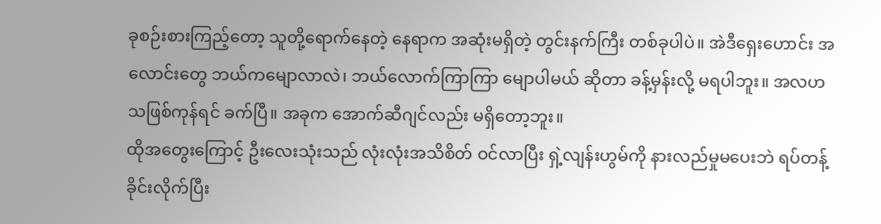ခုစဉ်းစားကြည့်တော့ သူတို့ရောက်နေတဲ့ နေရာက အဆုံးမရှိတဲ့ တွင်းနက်ကြီး တစ်ခုပါပဲ။ အဲဒီရှေးဟောင်း အလောင်းတွေ ဘယ်ကမျောလာလဲ၊ ဘယ်လောက်ကြာကြာ မျောပါမယ် ဆိုတာ ခန့်မှန်းလို့ မရပါဘူး။ အလဟသဖြစ်ကုန်ရင် ခက်ပြီ။ အခုက အောက်ဆီဂျင်လည်း မရှိတော့ဘူး။
ထိုအတွေးကြောင့် ဦးလေးသုံးသည် လုံးလုံးအသိစိတ် ဝင်လာပြီး ရှဲ့လျန်းဟွမ်ကို နားလည်မှုမပေးဘဲ ရပ်တန့်ခိုင်းလိုက်ပြီး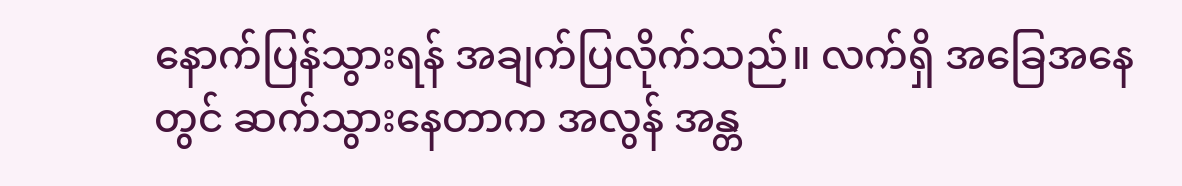နောက်ပြန်သွားရန် အချက်ပြလိုက်သည်။ လက်ရှိ အခြေအနေတွင် ဆက်သွားနေတာက အလွန် အန္တ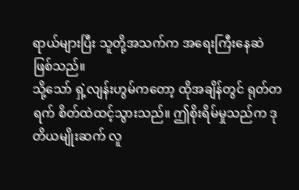ရာယ်များပြီး သူတို့အသက်က အရေးကြီးနေဆဲ ဖြစ်သည်။
သို့သော် ရှဲ့လျန်းဟွမ်ကတော့ ထိုအချိန်တွင် ရုတ်တရက် စိတ်ထဲထင့်သွားသည်။ ဤစိုးရိမ်မှုသည်က ဒုတိယမျိုးဆက် လူ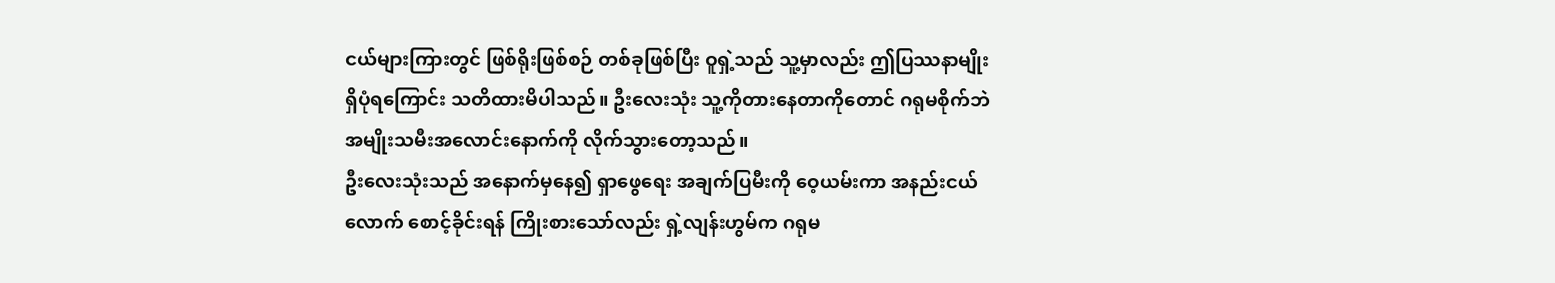ငယ်များကြားတွင် ဖြစ်ရိုးဖြစ်စဉ် တစ်ခုဖြစ်ပြီး ဝူရှဲ့သည် သူ့မှာလည်း ဤပြဿနာမျိုး ရှိပုံရကြောင်း သတိထားမိပါသည်။ ဦးလေးသုံး သူ့ကိုတားနေတာကိုတောင် ဂရုမစိုက်ဘဲ အမျိုးသမီးအလောင်းနောက်ကို လိုက်သွားတော့သည်။
ဦးလေးသုံးသည် အနောက်မှနေ၍ ရှာဖွေရေး အချက်ပြမီးကို ဝေ့ယမ်းကာ အနည်းငယ်လောက် စောင့်ခိုင်းရန် ကြိုးစားသော်လည်း ရှဲ့လျန်းဟွမ်က ဂရုမ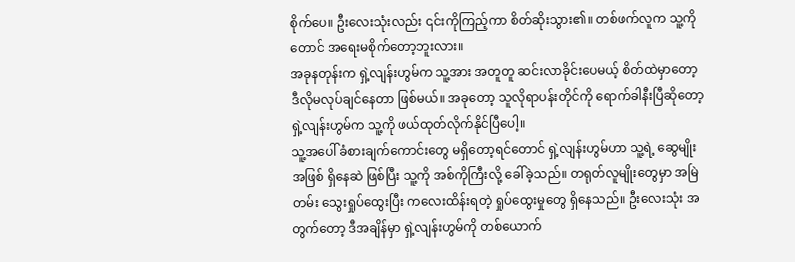စိုက်ပေ။ ဦးလေးသုံးလည်း ၎င်းကိုကြည့်ကာ စိတ်ဆိုးသွား၏။ တစ်ဖက်လူက သူ့ကိုတောင် အရေးမစိုက်တော့ဘူးလား။
အခုနတုန်းက ရှဲ့လျန်းဟွမ်က သူ့အား အတူတူ ဆင်းလာခိုင်းပေမယ့် စိတ်ထဲမှာတော့ ဒီလိုမလုပ်ချင်နေတာ ဖြစ်မယ်။ အခုတော့ သူလိုရာပန်းတိုင်ကို ရောက်ခါနီးပြီဆိုတော့ ရှဲ့လျန်းဟွမ်က သူ့ကို ဖယ်ထုတ်လိုက်နိုင်ပြီပေါ့။
သူ့အပေါ် ခံစားချက်ကောင်းတွေ မရှိတော့ရင်တောင် ရှဲ့လျန်းဟွမ်ဟာ သူ့ရဲ့ ဆွေမျိုးအဖြစ် ရှိနေဆဲ ဖြစ်ပြီး သူ့ကို အစ်ကိုကြီးလို့ ခေါ်ခဲ့သည်။ တရုတ်လူမျိုးတွေမှာ အမြဲတမ်း သွေးရှုပ်ထွေးပြီး ကလေးထိန်းရတဲ့ ရှုပ်ထွေးမှုတွေ ရှိနေသည်။ ဦးလေးသုံး အတွက်တော့ ဒီအချိန်မှာ ရှဲ့လျန်းဟွမ်ကို တစ်ယောက်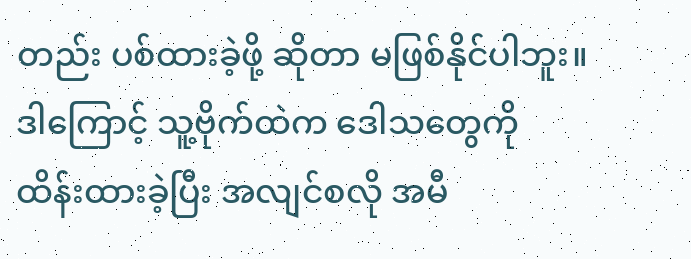တည်း ပစ်ထားခဲ့ဖို့ ဆိုတာ မဖြစ်နိုင်ပါဘူး။ ဒါကြောင့် သူ့ဗိုက်ထဲက ဒေါသတွေကို ထိန်းထားခဲ့ပြီး အလျင်စလို အမီ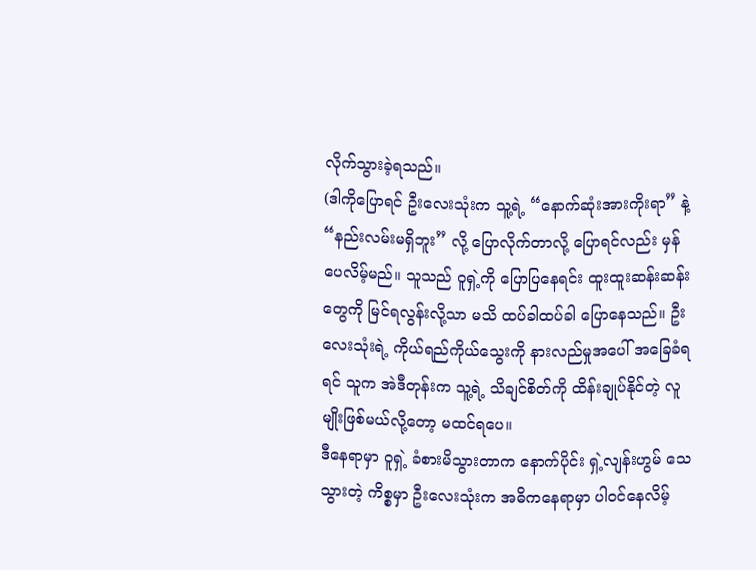လိုက်သွားခဲ့ရသည်။
(ဒါကိုပြောရင် ဦးလေးသုံးက သူ့ရဲ့ “နောက်ဆုံးအားကိုးရာ” နဲ့ “နည်းလမ်းမရှိဘူး” လို့ ပြောလိုက်တာလို့ ပြောရင်လည်း မှန်ပေလိမ့်မည်။ သူသည် ဝူရှဲ့ကို ပြောပြနေရင်း ထူးထူးဆန်းဆန်းတွေကို မြင်ရလွန်းလို့သာ မသိ ထပ်ခါထပ်ခါ ပြောနေသည်။ ဦးလေးသုံးရဲ့ ကိုယ်ရည်ကိုယ်သွေးကို နားလည်မှုအပေါ် အခြေခံရရင် သူက အဲဒီတုန်းက သူ့ရဲ့ သိချင်စိတ်ကို ထိန်းချုပ်နိုင်တဲ့ လူမျိုးဖြစ်မယ်လို့တော့ မထင်ရပေ။
ဒီနေရာမှာ ဝူရှဲ့ ခံစားမိသွားတာက နောက်ပိုင်း ရှဲ့လျန်းဟွမ် သေသွားတဲ့ ကိစ္စမှာ ဦးလေးသုံးက အဓိကနေရာမှာ ပါဝင်နေလိမ့်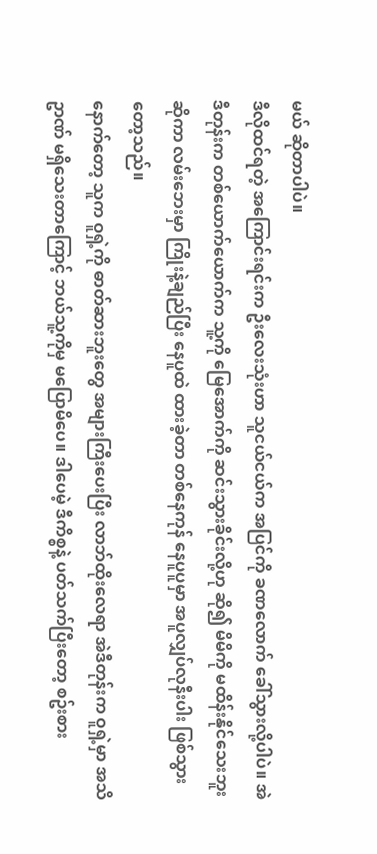မယ် ဆိုတာပါပဲ။
ဒီလိုထင်ရတဲ့ အကြောင်းရင်းက ဦးလေးသုံးဟာ သူငယ်ငယ်က အပြင်ကို ခဏလောက် ခေါ်သွားလို့ပါပဲ။ အဲဒီတုန်းက တစ်ယောက်ယောက်က သူ့ကို မြေအောက်ကို ဆင်းသွားခိုင်းလို့ဟု ဆို၍ မိမိကို မထိန်းနိုင်သေးဘူး ဆိုကာ လမ်းဘေးမှာ ကြိုးနဲ့ချည်ပြီး နေပူထဲ ထားခဲ့တာ တစ်နေကုန် နေပူပူမှာ အပူလျှပ်လုနီးပါး ဖြစ်သွားတော့သည်။
နောက်တော့ သူက ဝူရှဲ့ကို ဓာတ်ဆားဘူးတွေ အများကြီးပေးပြီး လာဘ်ထိုးလေရာ အဲဒီတုန်းက ဝူရှဲ့မှာ အသိဥာဏ် မရှိသေးတာကြောင့် ဘယ်သူ့ကိုမှ မပြောမိပေ။ ဒါပေမဲ့ ဒီကိစ္စနဲ့ ပတ်သက်ပြီးတော့ စဥ်းစား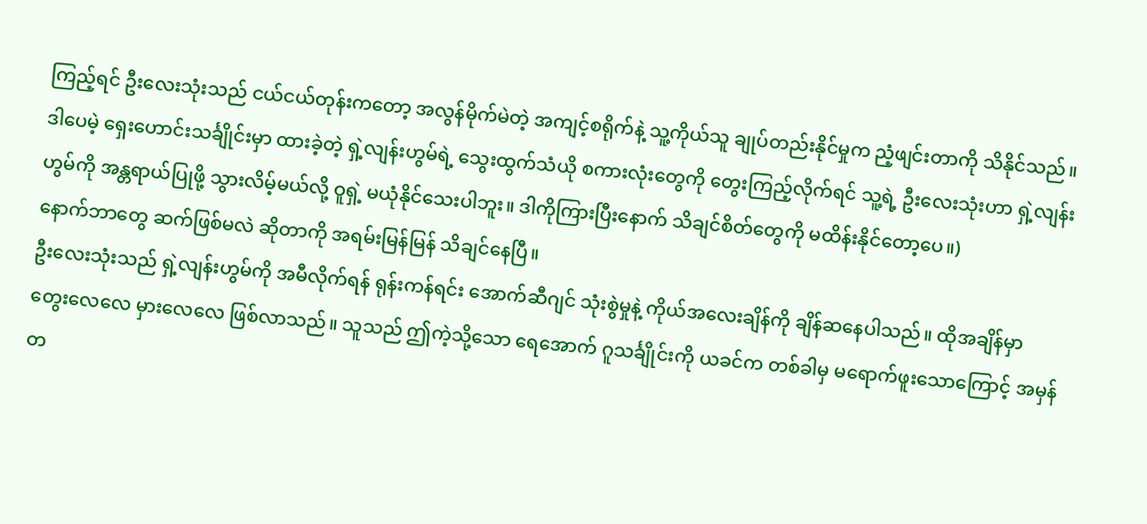ကြည့်ရင် ဦးလေးသုံးသည် ငယ်ငယ်တုန်းကတော့ အလွန်မိုက်မဲတဲ့ အကျင့်စရိုက်နဲ့ သူ့ကိုယ်သူ ချုပ်တည်းနိုင်မှုက ညံ့ဖျင်းတာကို သိနိုင်သည်။
ဒါပေမဲ့ ရှေးဟောင်းသင်္ချိုင်းမှာ ထားခဲ့တဲ့ ရှဲ့လျန်းဟွမ်ရဲ့ သွေးထွက်သံယို စကားလုံးတွေကို တွေးကြည့်လိုက်ရင် သူ့ရဲ့ ဦးလေးသုံးဟာ ရှဲ့လျန်းဟွမ်ကို အန္တရာယ်ပြုဖို့ သွားလိမ့်မယ်လို့ ဝူရှဲ့ မယုံနိုင်သေးပါဘူး။ ဒါကိုကြားပြီးနောက် သိချင်စိတ်တွေကို မထိန်းနိုင်တော့ပေ။)
နောက်ဘာတွေ ဆက်ဖြစ်မလဲ ဆိုတာကို အရမ်းမြန်မြန် သိချင်နေပြီ။
ဦးလေးသုံးသည် ရှဲ့လျန်းဟွမ်ကို အမီလိုက်ရန် ရုန်းကန်ရင်း အောက်ဆီဂျင် သုံးစွဲမှုနဲ့ ကိုယ်အလေးချိန်ကို ချိန်ဆနေပါသည်။ ထိုအချိန်မှာ တွေးလေလေ မှားလေလေ ဖြစ်လာသည်။ သူသည် ဤကဲ့သို့သော ရေအောက် ဂူသင်္ချိုင်းကို ယခင်က တစ်ခါမှ မရောက်ဖူးသောကြောင့် အမှန်တ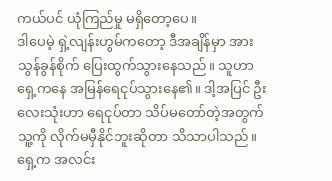ကယ်ပင် ယုံကြည်မှု မရှိတော့ပေ။
ဒါပေမဲ့ ရှဲ့လျန်းဟွမ်ကတော့ ဒီအချိန်မှာ အားသွန်ခွန်စိုက် ပြေးထွက်သွားနေသည်။ သူဟာ ရှေ့ကနေ အမြန်ရေငုပ်သွားနေ၏။ ဒါ့အပြင် ဦးလေးသုံးဟာ ရေငုပ်တာ သိပ်မတော်တဲ့အတွက် သူ့ကို လိုက်မမှီနိုင်ဘူးဆိုတာ သိသာပါသည်။
ရှေ့က အလင်း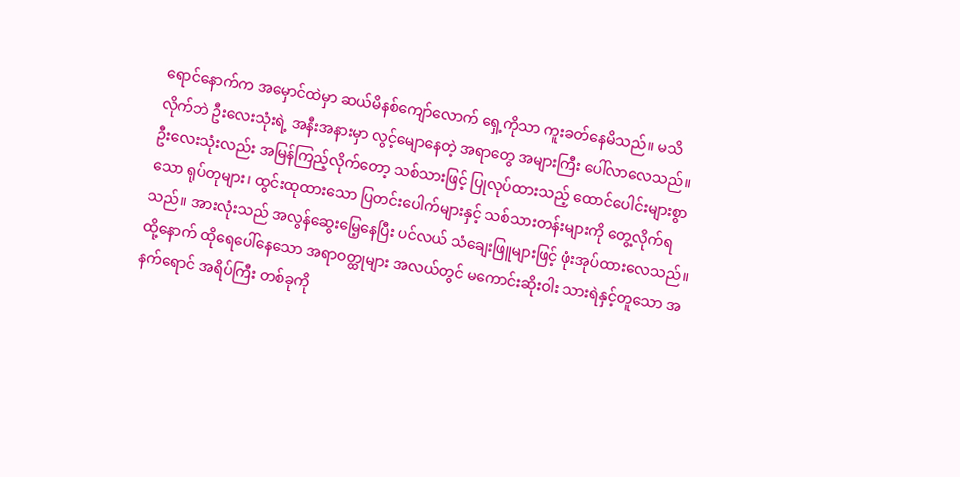ရောင်နောက်က အမှောင်ထဲမှာ ဆယ်မိနစ်ကျော်လောက် ရှေ့ကိုသာ ကူးခတ်နေမိသည်။ မသိလိုက်ဘဲ ဦးလေးသုံးရဲ့ အနီးအနားမှာ လွင့်မျောနေတဲ့ အရာတွေ အများကြီး ပေါ်လာလေသည်။ ဦးလေးသုံးလည်း အမြန်ကြည့်လိုက်တော့ သစ်သားဖြင့် ပြုလုပ်ထားသည့် ထောင်ပေါင်းများစွာသော ရုပ်တုများ၊ ထွင်းထုထားသော ပြတင်းပေါက်များနှင့် သစ်သားတန်းများကို တွေ့လိုက်ရသည်။ အားလုံးသည် အလွန်ဆွေးမြေ့နေပြီး ပင်လယ် သံချေးဖြူများဖြင့် ဖုံးအုပ်ထားလေသည်။
ထို့နောက် ထိုရေပေါ်နေသော အရာဝတ္ထုများ အလယ်တွင် မကောင်းဆိုးဝါး သားရဲနှင့်တူသော အနက်ရောင် အရိပ်ကြီး တစ်ခုကို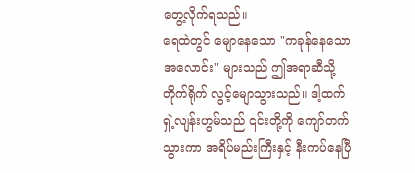တွေ့လိုက်ရသည်။
ရေထဲတွင် မျောနေသော "ကခုန်နေသော အလောင်း" များသည် ဤအရာဆီသို့ တိုက်ရိုက် လွင့်မျောသွားသည်။ ဒါ့ထက် ရှဲ့လျန်းဟွမ်သည် ၎င်းတို့ကို ကျော်တက်သွားကာ အရိပ်မည်းကြီးနှင့် နီးကပ်နေပြီ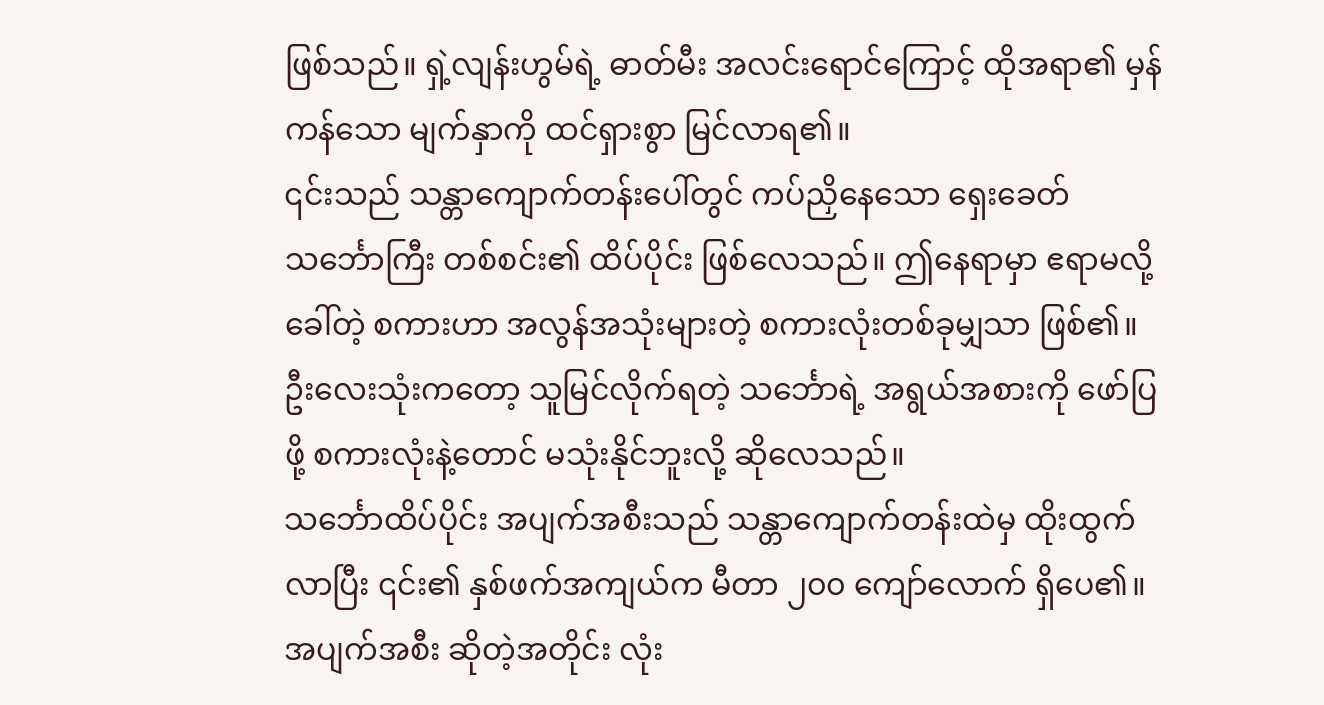ဖြစ်သည်။ ရှဲ့လျန်းဟွမ်ရဲ့ ဓာတ်မီး အလင်းရောင်ကြောင့် ထိုအရာ၏ မှန်ကန်သော မျက်နှာကို ထင်ရှားစွာ မြင်လာရ၏။
၎င်းသည် သန္တာကျောက်တန်းပေါ်တွင် ကပ်ညှိနေသော ရှေးခေတ်သင်္ဘောကြီး တစ်စင်း၏ ထိပ်ပိုင်း ဖြစ်လေသည်။ ဤနေရာမှာ ဧရာမလို့ ခေါ်တဲ့ စကားဟာ အလွန်အသုံးများတဲ့ စကားလုံးတစ်ခုမျှသာ ဖြစ်၏။ ဦးလေးသုံးကတော့ သူမြင်လိုက်ရတဲ့ သင်္ဘောရဲ့ အရွယ်အစားကို ဖော်ပြဖို့ စကားလုံးနဲ့တောင် မသုံးနိုင်ဘူးလို့ ဆိုလေသည်။
သင်္ဘောထိပ်ပိုင်း အပျက်အစီးသည် သန္တာကျောက်တန်းထဲမှ ထိုးထွက်လာပြီး ၎င်း၏ နှစ်ဖက်အကျယ်က မီတာ ၂၀၀ ကျော်လောက် ရှိပေ၏။ အပျက်အစီး ဆိုတဲ့အတိုင်း လုံး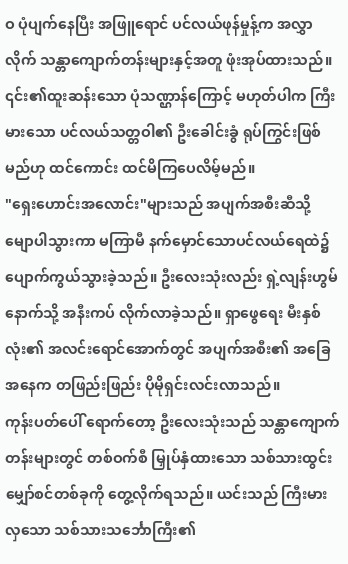ဝ ပုံပျက်နေပြီး အဖြူရောင် ပင်လယ်ဖုန်မှုန့်က အလွှာလိုက် သန္တာကျောက်တန်းများနှင့်အတူ ဖုံးအုပ်ထားသည်။ ၎င်း၏ထူးဆန်းသော ပုံသဏ္ဌာန်ကြောင့် မဟုတ်ပါက ကြီးမားသော ပင်လယ်သတ္တဝါ၏ ဦးခေါင်းခွံ ရုပ်ကြွင်းဖြစ်မည်ဟု ထင်ကောင်း ထင်မိကြပေလိမ့်မည်။
"ရှေးဟောင်းအလောင်း"များသည် အပျက်အစီးဆီသို့ မျောပါသွားကာ မကြာမီ နက်မှောင်သောပင်လယ်ရေထဲ၌ ပျောက်ကွယ်သွားခဲ့သည်။ ဦးလေးသုံးလည်း ရှဲ့လျန်းဟွမ် နောက်သို့ အနီးကပ် လိုက်လာခဲ့သည်။ ရှာဖွေရေး မီးနှစ်လုံး၏ အလင်းရောင်အောက်တွင် အပျက်အစီး၏ အခြေအနေက တဖြည်းဖြည်း ပိုမိုရှင်းလင်းလာသည်။
ကုန်းပတ်ပေါ် ရောက်တော့ ဦးလေးသုံးသည် သန္တာကျောက်တန်းများတွင် တစ်ဝက်စီ မြှုပ်နှံထားသော သစ်သားထွင်း မျှော်စင်တစ်ခုကို တွေ့လိုက်ရသည်။ ယင်းသည် ကြီးမားလှသော သစ်သားသင်္ဘောကြီး၏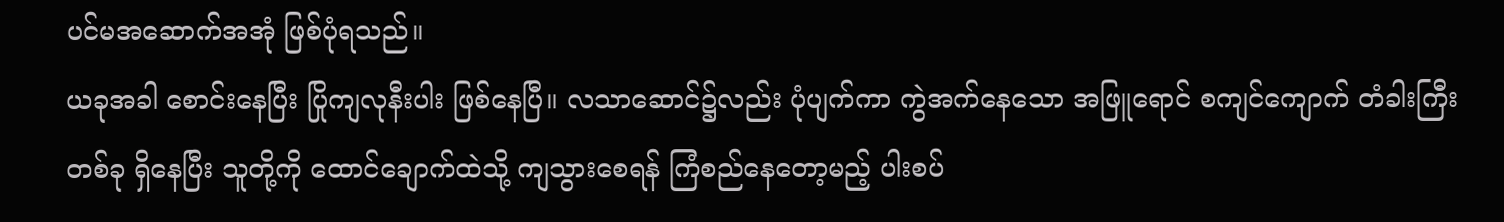ပင်မအဆောက်အအုံ ဖြစ်ပုံရသည်။
ယခုအခါ စောင်းနေပြီး ပြိုကျလုနီးပါး ဖြစ်နေပြီ။ လသာဆောင်၌လည်း ပုံပျက်ကာ ကွဲအက်နေသော အဖြူရောင် စကျင်ကျောက် တံခါးကြီးတစ်ခု ရှိနေပြီး သူတို့ကို ထောင်ချောက်ထဲသို့ ကျသွားစေရန် ကြံစည်နေတော့မည့် ပါးစပ်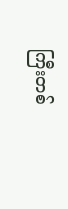ကြီးတစ်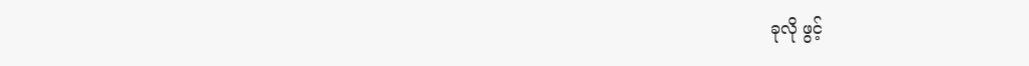ခုလို ဖွင့်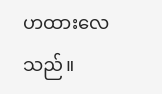ဟထားလေသည်။